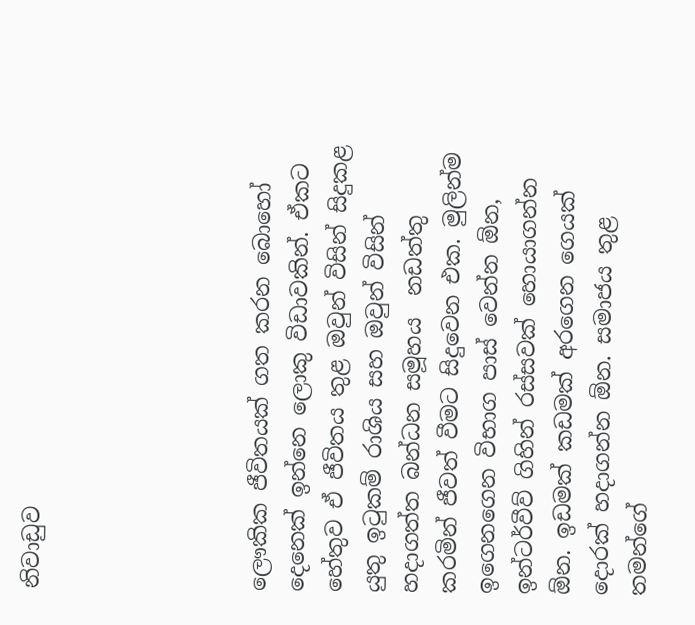නිවාඩුව





ලෞකික ජීවිතයක් ගත කරන බොහෝ දෙනෙක් ඉන්නෙ ලොකු විඩාවකින්. ඒකට හේතුව ඒ ජීවිතය තුළ ඔවුන් විසින් සිදුකළ යුතු ඉටුකම් රාශිය සහ ඔවුන් විසින් හදාගත්ත බන්ධන සමූහය  නඩත්තු කරමින් ජීවත් වීමට සිදුවෙන එක. මුලින්ම ඉගෙනගෙන විභාග පාස් වෙන්න ඕන, ඉන්ටර්වීව් ගිහින් රස්සවක් හොයාගන්න ඕන. ඉඩමක් කඩමක් අරගෙන ගෙයක් දොරක් හදාගන්න ඕන. සමාජය තුළ තමන්ගේ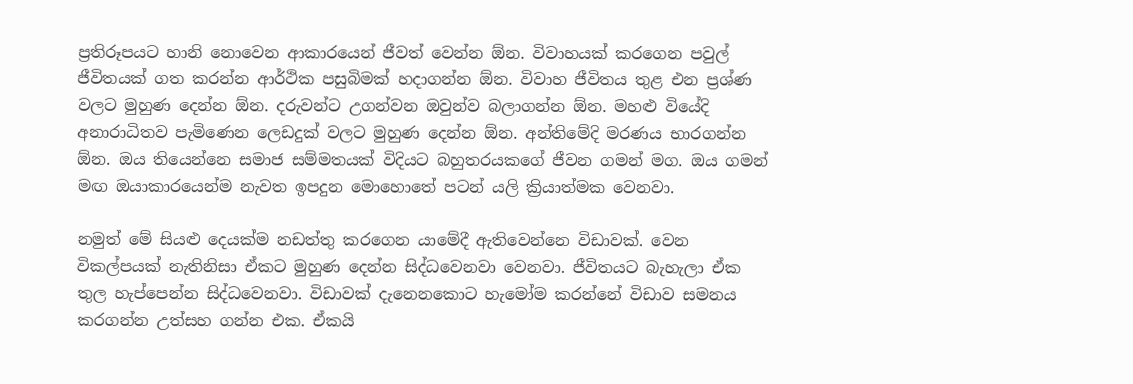ප්‍රතිරූපයට හානි නොවෙන ආකාරයෙන් ජීවත් වෙන්න ඕන. විවාහයක් කරගෙන පවුල් ජීවිතයක් ගත කරන්න ආර්ථික පසුබිමක් හදාගන්න ඕන. විවාහ ජීවිතය තුළ එන ප්‍රශ්ණ වලට මුහුණ දෙන්න ඕන. දරුවන්ට උගන්වන ඔවුන්ව බලාගන්න ඕන. මහළු වියේදි අනාරාධිතව පැමිණෙන ලෙඩදුක් වලට මුහුණ දෙන්න ඕන. අන්තිමේදි මරණය භාරගන්න ඕන. ඔය තියෙන්නෙ සමාජ සම්මතයක් විදියට බහුතරයකගේ ජීවන ගමන් මග. ඔය ගමන් මඟ ඔයාකාරයෙන්ම නැවත ඉපදුන මොහොතේ පටන් යලි ක්‍රියාත්මක වෙනවා.

නමුත් මේ සියළු දෙයක්ම නඩත්තු කරගෙන යාමේදී ඇතිවෙන්නෙ විඩාවක්. වෙන විකල්පයක් නැතිනිසා ඒකට මුහුණ දෙන්න සිද්ධවෙනවා වෙනවා. ජීවිතයට බැහැලා ඒක තුල හැප්පෙන්න සිද්ධවෙනවා. විඩාවක් දැනෙනකොට හැමෝම කරන්නේ විඩාව සමනය කරගන්න උත්සහ ගන්න එක. ඒකයි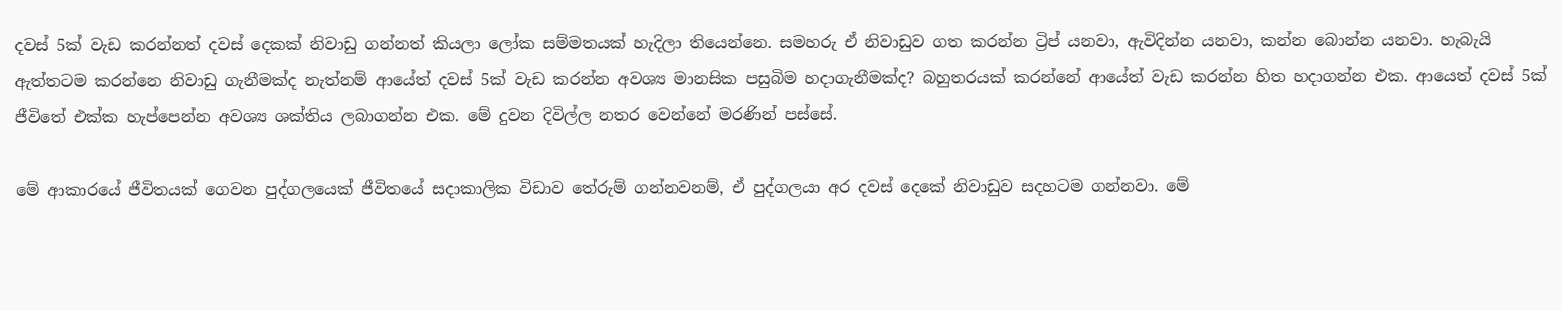දවස් 5ක් වැඩ කරන්නත් දවස් දෙකක් නිවාඩු ගන්නත් කියලා ලෝක සම්මතයක් හැදිලා තියෙන්නෙ. සමහරු ඒ නිවාඩුව ගත කරන්න ට්‍රිප් යනවා, ඇවිදින්න යනවා, කන්න බොන්න යනවා. හැබැයි ඇත්තටම කරන්නෙ නිවාඩු ගැනීමක්ද නැත්නම් ආයේත් දවස් 5ක් වැඩ කරන්න අවශ්‍ය මානසික පසුබිම හදාගැනීමක්ද? බහුතරයක් කරන්නේ ආයේත් වැඩ කරන්න හිත හදාගන්න එක. ආයෙත් දවස් 5ක් ජීවිතේ එක්ක හැප්පෙන්න අවශ්‍ය ශක්තිය ලබාගන්න එක. මේ දුවන දිවිල්ල නතර වෙන්නේ මරණින් පස්සේ.

මේ ආකාරයේ ජීවිතයක් ගෙවන පුද්ගලයෙක් ජීවිතයේ සදාකාලික විඩාව තේරුම් ගන්නවනම්, ඒ පුද්ගලයා අර දවස් දෙකේ නිවාඩුව සදහටම ගන්නවා. මේ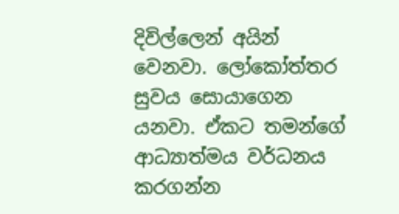දිවිල්ලෙන් අයින් වෙනවා. ලෝකෝත්තර සුවය සොයාගෙන යනවා. ඒකට තමන්ගේ ආධ්‍යාත්මය වර්ධනය කරගන්න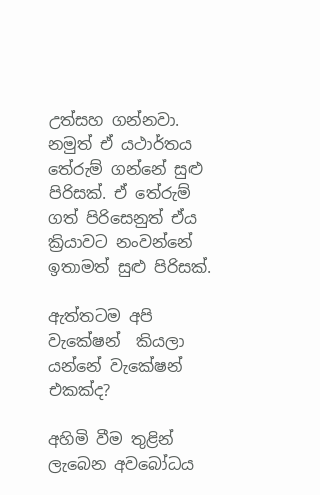උත්සහ ගන්නවා. නමුත් ඒ යථාර්තය තේරුම් ගන්නේ සුළු පිරිසක්. ඒ තේරුම් ගත් පිරිසෙනුත් ඒය ක්‍රියාවට නංවන්නේ ඉතාමත් සුළු පිරිසක්.

ඇත්තටම අපි වැකේෂන්  කියලා යන්නේ වැකේෂන් එකක්ද?

අහිමි වීම තුළින් ලැබෙන අවබෝධය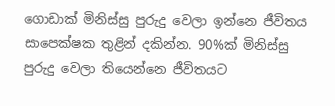ගොඩාක් මිනිස්සු පුරුදු වෙලා ඉන්නෙ ජීවිතය සාපෙක්ෂක තුළින් දකින්න. 90%ක් මිනිස්සු පුරුදු වෙලා තියෙන්නෙ ජීවිතයට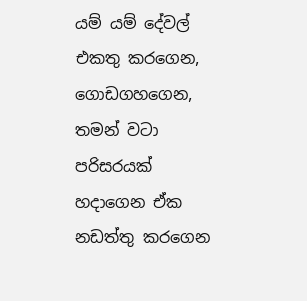යම් යම් දේවල් එකතු කරගෙන, ගොඩගහගෙන, තමන් වටා පරිසරයක් හදාගෙන ඒක නඩත්තු කරගෙන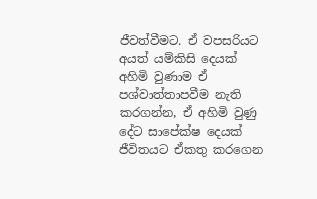ජීවත්වීමට. ඒ වපසරියට අයත් යම්කිසි දෙයක් අහිමි වුණාම ඒ පශ්වාත්තාපවීම නැති කරගන්න, ඒ අහිමි වුණු දේට සාපේක්ෂ දෙයක් ජීවිතයට ඒකතු කරගෙන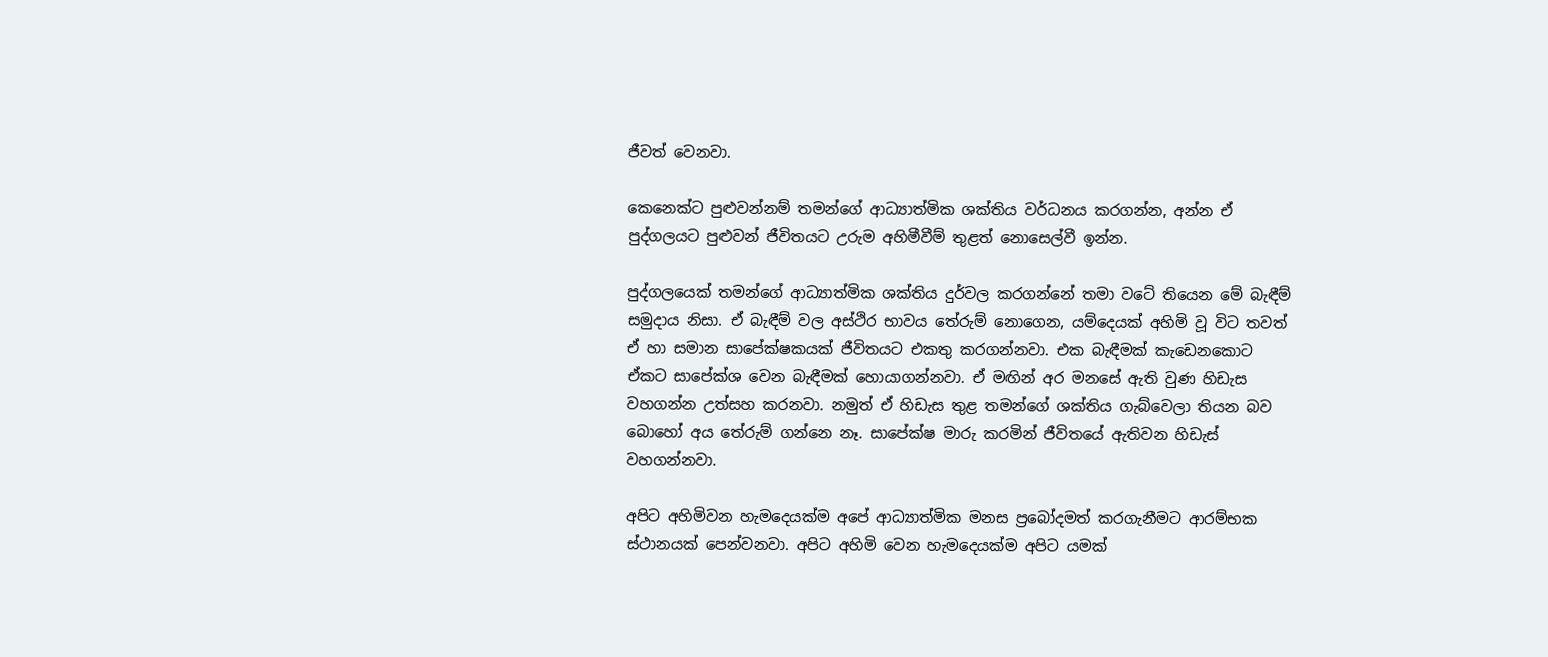ජීවත් වෙනවා.

කෙනෙක්ට පුළුවන්නම් තමන්ගේ ආධ්‍යාත්මික ශක්තිය වර්ධනය කරගන්න, අන්න ඒ පුද්ගලයට පුළුවන් ජීවිතයට උරුම අහිමීවීම් තුළත් නොසෙල්වී ඉන්න.

පුද්ගලයෙක් තමන්ගේ ආධ්‍යාත්මික ශක්තිය දුර්වල කරගන්නේ තමා වටේ තියෙන මේ බැඳීම් සමුදාය නිසා. ඒ බැඳීම් වල අස්ථිර භාවය තේරුම් නොගෙන, යම්දෙයක් අහිමි වූ විට තවත් ඒ හා සමාන සාපේක්ෂකයක් ජීවිතයට එකතු කරගන්නවා. එක බැඳීමක් කැඩෙනකොට ඒකට සාපේක්ශ වෙන බැඳීමක් හොයාගන්නවා. ඒ මඟින් අර මනසේ ඇති වුණ හිඩැස වහගන්න උත්සහ කරනවා. නමුත් ඒ හිඩැස තුළ තමන්ගේ ශක්තිය ගැබ්වෙලා තියන බව බොහෝ අය තේරුම් ගන්නෙ නෑ. සාපේක්ෂ මාරු කරමින් ජීවිතයේ ඇතිවන හිඩැස් වහගන්නවා.

අපිට අහිමිවන හැමදෙයක්ම අපේ ආධ්‍යාත්මික මනස ප්‍රබෝදමත් කරගැනීමට ආරම්භක ස්ථානයක් පෙන්වනවා. අපිට අහිමි වෙන හැමදෙයක්ම අපිට යමක්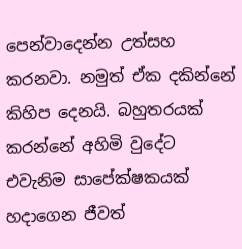පෙන්වාදෙන්න උත්සහ කරනවා. නමුත් ඒක දකින්නේ කිහිප දෙනයි. බහුතරයක් කරන්නේ අහිමි වුදේට එවැනිම සාපේක්ෂකයක් හදාගෙන ජීවත්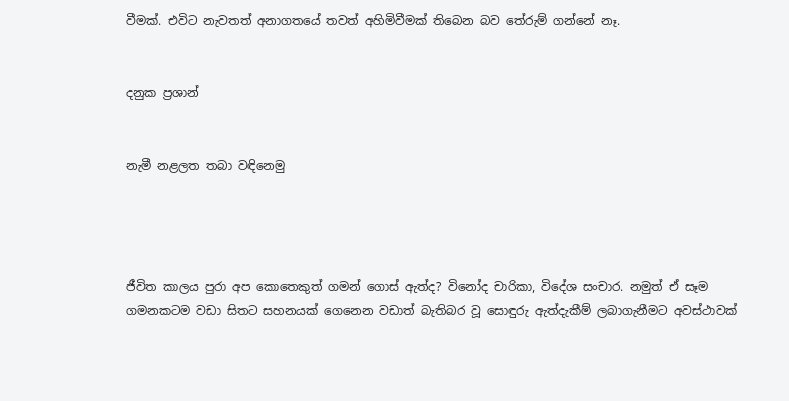වීමක්. එවිට නැවතත් අනාගතයේ තවත් අහිමිවීමක් තිබෙන බව තේරුම් ගන්නේ නෑ.


දනුක ප්‍රශාන්


නැමී නළලත තබා වඳිනෙමු




ජීවිත කාලය පුරා අප කොතෙකුත් ගමන් ගොස් ඇත්ද? විනෝද චාරිකා, විදේශ සංචාර. නමුත් ඒ සෑම ගමනකටම වඩා සිතට සහනයක් ගෙනෙන වඩාත් බැතිබර වූ සොඳුරු ඇත්දැකීම් ලබාගැනීමට අවස්ථාවක්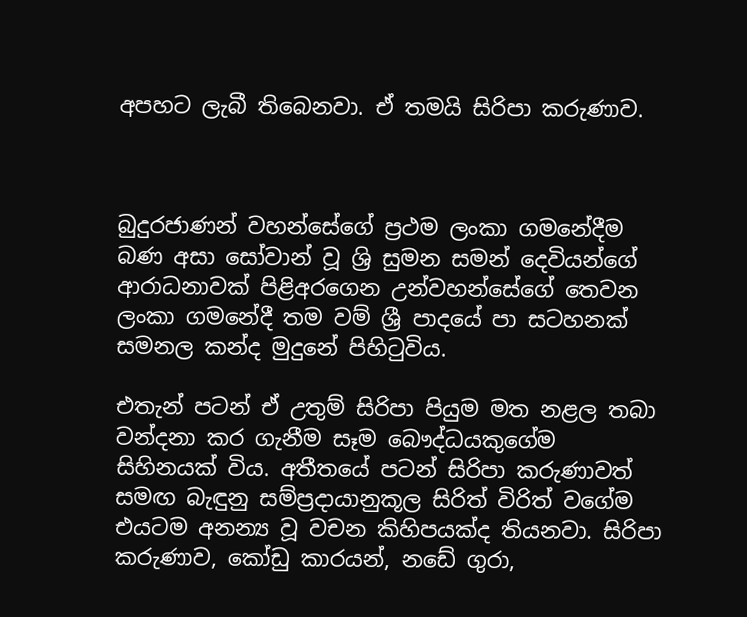අපහට ලැබී තිබෙනවා. ඒ තමයි සිරිපා කරුණාව.



බුදුරජාණන් වහන්සේගේ ප්‍රථම ලංකා ගමනේදීම බණ අසා සෝවාන් වූ ශ්‍රි සුමන සමන් දෙවියන්ගේ ආරාධනාවක් පිළිඅරගෙන උන්වහන්සේගේ තෙවන ලංකා ගමනේදී තම වම් ශ්‍රී පාදයේ පා සටහනක් සමනල කන්ද මුදුනේ පිහිටුවිය.

එතැන් පටන් ඒ උතුම් සිරිපා පියුම මත නළල තබා වන්දනා කර ගැනීම සෑම බෞද්ධයකුගේම සිහිනයක් විය. අතීතයේ පටන් සිරිපා කරුණාවත් සමඟ බැඳුනු සම්ප්‍රදායානුකූල සිරිත් විරිත් වගේම එයටම අනන්‍ය වූ වචන කිහිපයක්ද තියනවා. සිරිපා කරුණාව, කෝඩු කාරයන්, නඩේ ගුරා,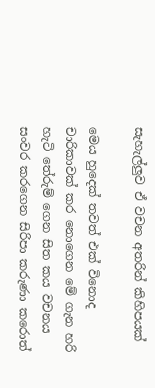සැහැල්ලුව ඒ වචන අතරින් කිහිපයක්

මෙය හුදෙක් තවත් එක් විනොද චාරිකාවක් කර නොගෙන මේ ගැන හරි හැටි තේරුම් ගෙන සිත කය වචනය සංවර කරගෙන සිරිපා කරුණා කරොත්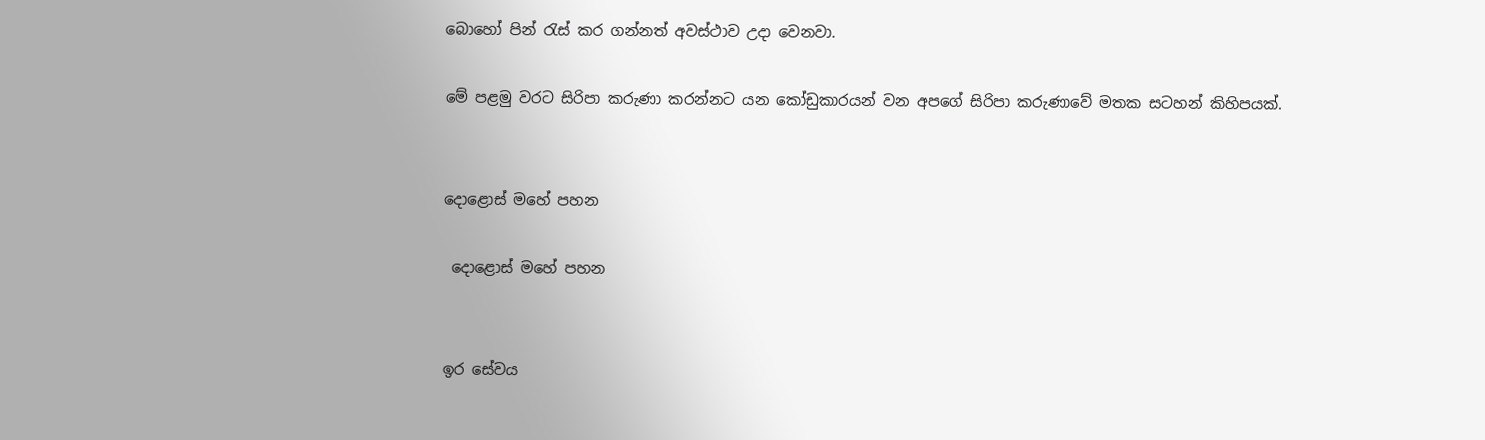බොහෝ පින් රැස් කර ගන්නත් අවස්ථාව උදා වෙනවා.

මේ පළමු වරට සිරිපා කරුණා කරන්නට යන කෝඩුකාරයන් වන අපගේ සිරිපා කරුණාවේ මතක සටහන් කිහිපයක්.


දොළොස් මහේ පහන

 දොළොස් මහේ පහන


ඉර සේවය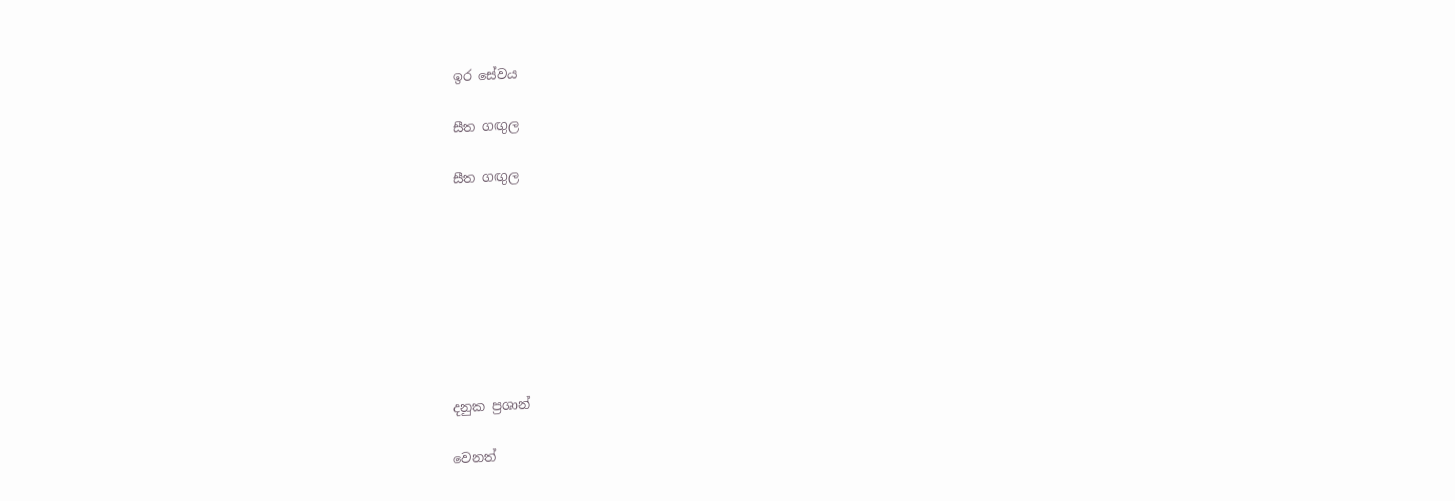ඉර සේවය

සීත ගඟුල

සීත ගඟුල








දනුක ප්‍රශාන්

වෙනත්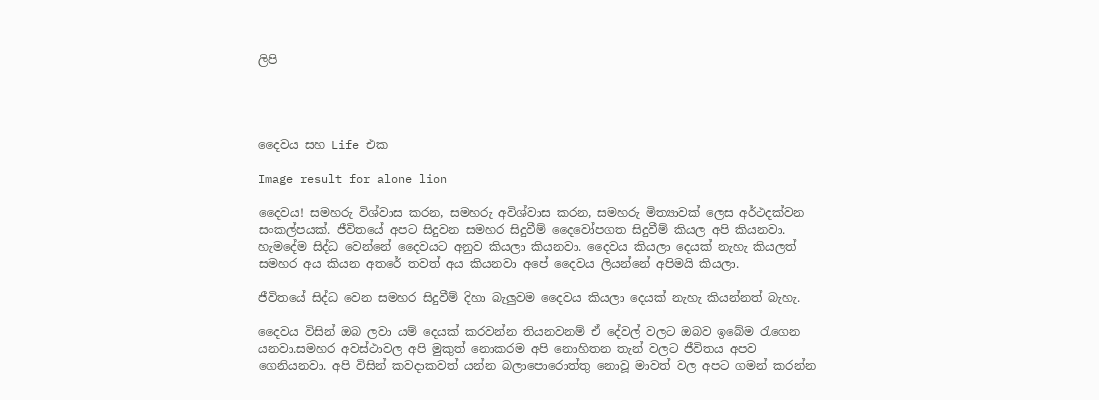ලිපි




දෛවය සහ Life එක

Image result for alone lion

දෛවය! සමහරු විශ්වාස කරන, සමහරු අවිශ්වාස කරන, සමහරු මිත්‍යාවක් ලෙස අර්ථදක්වන සංකල්පයක්. ජීවිතයේ අපට සිදුවන සමහර සිදුවීම් දෛවෝපගත සිදුවීම් කියල අපි කියනවා. හැමදේම සිද්ධ වෙන්නේ දෛවයට අනුව කියලා කියනවා. දෛවය කියලා දෙයක් නැහැ කියලත් සමහර අය කියන අතරේ තවත් අය කියනවා අපේ දෛවය ලියන්නේ අපිමයි කියලා.

ජීවිතයේ සිද්ධ වෙන සමහර සිදුවීම් දිහා බැලුවම දෛවය කියලා දෙයක් නැහැ කියන්නත් බැහැ.

දෛවය විසින් ඔබ ලවා යම් දෙයක් කරවන්න තියනවනම් ඒ දේවල් වලට ඔබව ඉබේම රැගෙන යනවා.සමහර අවස්ථාවල අපි මුකුත් නොකරම අපි නොහිතන තැන් වලට ජීවිතය අපව ගෙනියනවා. අපි විසින් කවදාකවත් යන්න බලාපොරොත්තු නොවූ මාවත් වල අපට ගමන් කරන්න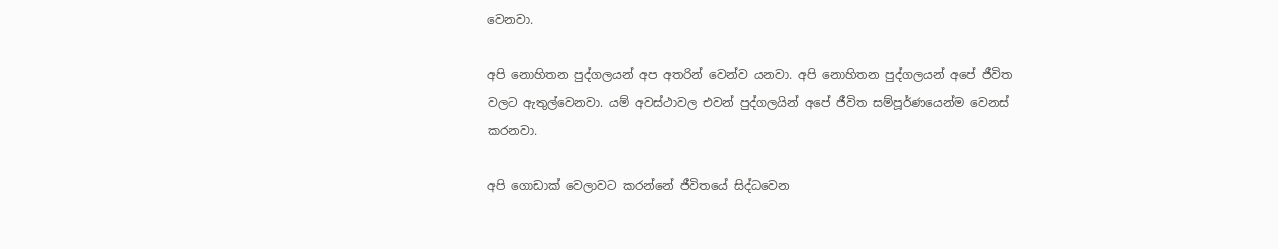වෙනවා.

අපි නොහිතන පුද්ගලයන් අප අතරින් වෙන්ව යනවා. අපි නොහිතන පුද්ගලයන් අපේ ජීවිත වලට ඇතුල්වෙනවා. යම් අවස්ථාවල එවන් පුද්ගලයින් අපේ ජීවිත සම්පූර්ණයෙන්ම වෙනස් කරනවා.

අපි ගොඩාක් වෙලාවට කරන්නේ ජීවිතයේ සිද්ධවෙන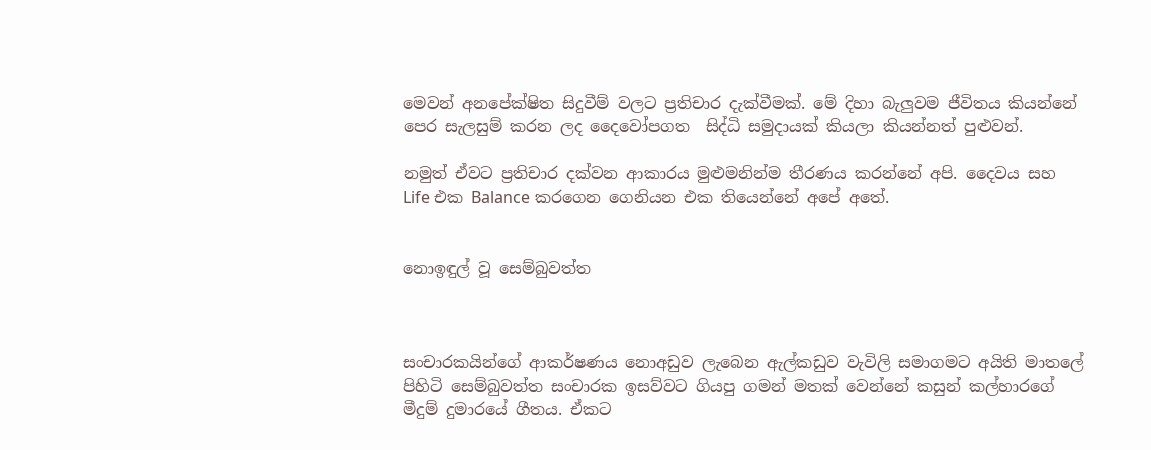මෙවන් අනපේක්ෂිත සිදුවීම් වලට ප්‍රතිචාර දැක්වීමක්. මේ දිහා බැලුවම ජීවිතය කියන්නේ පෙර සැලසුම් කරන ලද දෛවෝපගත  සිද්ධි සමුදායක් කියලා කියන්නත් පුළුවන්.

නමුත් ඒවට ප්‍රතිචාර දක්වන ආකාරය මුළුමනින්ම තීරණය කරන්නේ අපි. දෛවය සහ Life එක Balance කරගෙන ගෙනියන එක තියෙන්නේ අපේ අතේ.


නොඉඳුල් වූ සෙම්බුවත්ත



සංචාරකයින්ගේ ආකර්ෂණය නොඅඩුව ලැබෙන ඇල්කඩුව වැවිලි සමාගමට අයිති මාතලේ පිහිටි සෙම්බුවත්ත සංචාරක ඉසව්වට ගියපු ගමන් මතක් වෙන්නේ කසුන් කල්හාරගේ මීදුම් දුමාරයේ ගීතය. ඒකට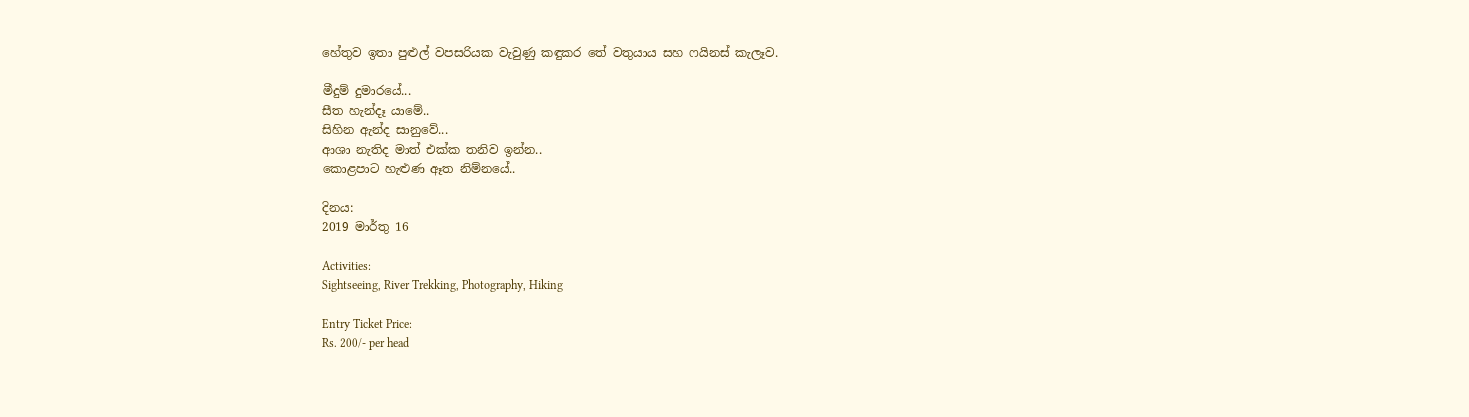හේතුව ඉතා පුළුල් වපසරියක වැවුණු කඳුකර තේ වතුයාය සහ ෆයිනස් කැලෑව.

මීදුම් දුමාරයේ...
සීත හැන්දෑ යාමේ..
සිහින ඇන්ද සානුවේ...
ආශා නැතිද මාත් එක්ක තනිව ඉන්න..
කොළපාට හැළුණ ඈත නිම්නයේ..

දිනය:
2019 මාර්තු 16

Activities:
Sightseeing, River Trekking, Photography, Hiking

Entry Ticket Price:
Rs. 200/- per head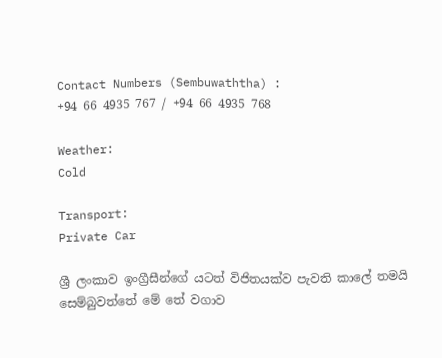Contact Numbers (Sembuwaththa) :
+94 66 4935 767 / +94 66 4935 768

Weather:
Cold

Transport:
Private Car

ශ්‍රී ලංකාව ඉංග්‍රීසීන්ගේ යටත් විජිතයක්ව පැවති කාලේ තමයි සෙම්බුවත්තේ මේ තේ වගාව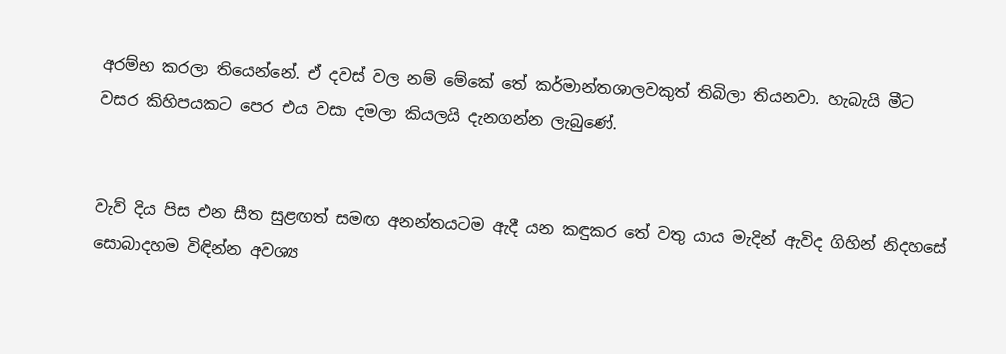අරම්භ කරලා තියෙන්නේ. ඒ දවස් වල නම් මේකේ තේ කර්මාන්තශාලවකුත් තිබිලා තියනවා. හැබැයි මීට වසර කිහිපයකට පෙර එය වසා දමලා කියලයි දැනගන්න ලැබුණේ.


වැව් දිය පිස එන සීත සුළඟත් සමඟ අනන්තයටම ඇදී යන කඳුකර තේ වතු යාය මැදින් ඇවිද ගිහින් නිදහසේ සොබාදහම විඳින්න අවශ්‍ය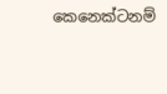කෙනෙක්ටනම්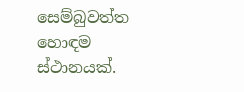සෙම්බුවත්ත හොඳම ස්ථානයක්.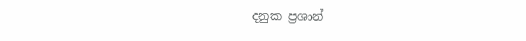දනුක ප්‍රශාන්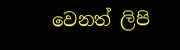වෙනත් ලිපි